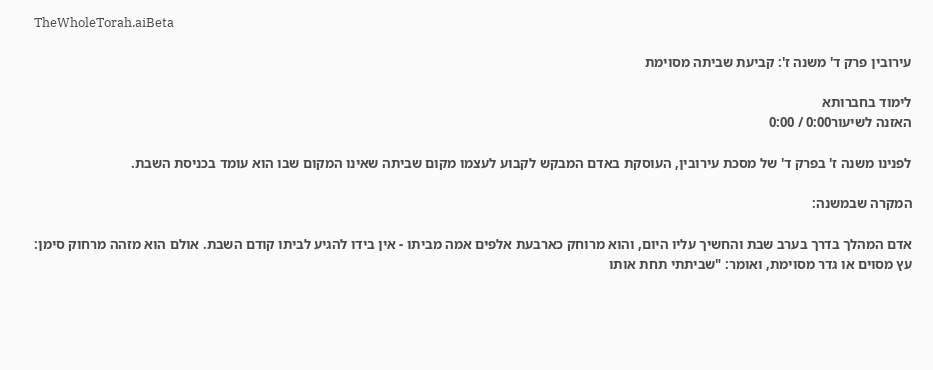TheWholeTorah.aiBeta

עירובין פרק ד' משנה ז': קביעת שביתה מסוימת

לימוד בחברותא
האזנה לשיעור0:00 / 0:00

לפנינו משנה ז' בפרק ד' של מסכת עירובין, העוסקת באדם המבקש לקבוע לעצמו מקום שביתה שאינו המקום שבו הוא עומד בכניסת השבת.

המקרה שבמשנה:

אדם המהלך בדרך בערב שבת והחשיך עליו היום, והוא מרוחק כארבעת אלפים אמה מביתו - אין בידו להגיע לביתו קודם השבת. אולם הוא מזהה מרחוק סימן: עץ מסוים או גדר מסוימת, ואומר: "שביתתי תחת אותו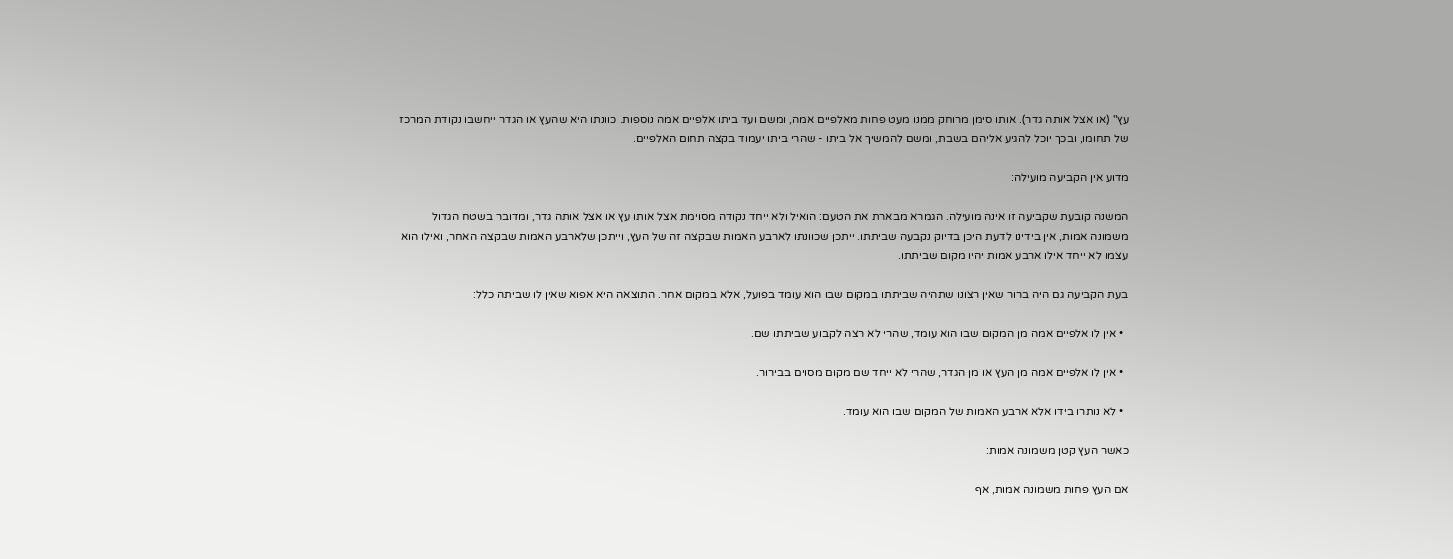עץ" (או אצל אותה גדר). אותו סימן מרוחק ממנו מעט פחות מאלפיים אמה, ומשם ועד ביתו אלפיים אמה נוספות. כוונתו היא שהעץ או הגדר ייחשבו נקודת המרכז של תחומו, ובכך יוכל להגיע אליהם בשבת, ומשם להמשיך אל ביתו - שהרי ביתו יעמוד בקצה תחום האלפיים.

מדוע אין הקביעה מועילה:

המשנה קובעת שקביעה זו אינה מועילה. הגמרא מבארת את הטעם: הואיל ולא ייחד נקודה מסוימת אצל אותו עץ או אצל אותה גדר, ומדובר בשטח הגדול משמונה אמות, אין בידינו לדעת היכן בדיוק נקבעה שביתתו. ייתכן שכוונתו לארבע האמות שבקצה זה של העץ, וייתכן שלארבע האמות שבקצה האחר, ואילו הוא עצמו לא ייחד אילו ארבע אמות יהיו מקום שביתתו.

בעת הקביעה גם היה ברור שאין רצונו שתהיה שביתתו במקום שבו הוא עומד בפועל, אלא במקום אחר. התוצאה היא אפוא שאין לו שביתה כלל:

  • אין לו אלפיים אמה מן המקום שבו הוא עומד, שהרי לא רצה לקבוע שביתתו שם.

  • אין לו אלפיים אמה מן העץ או מן הגדר, שהרי לא ייחד שם מקום מסוים בבירור.

  • לא נותרו בידו אלא ארבע האמות של המקום שבו הוא עומד.

כאשר העץ קטן משמונה אמות:

אם העץ פחות משמונה אמות, אף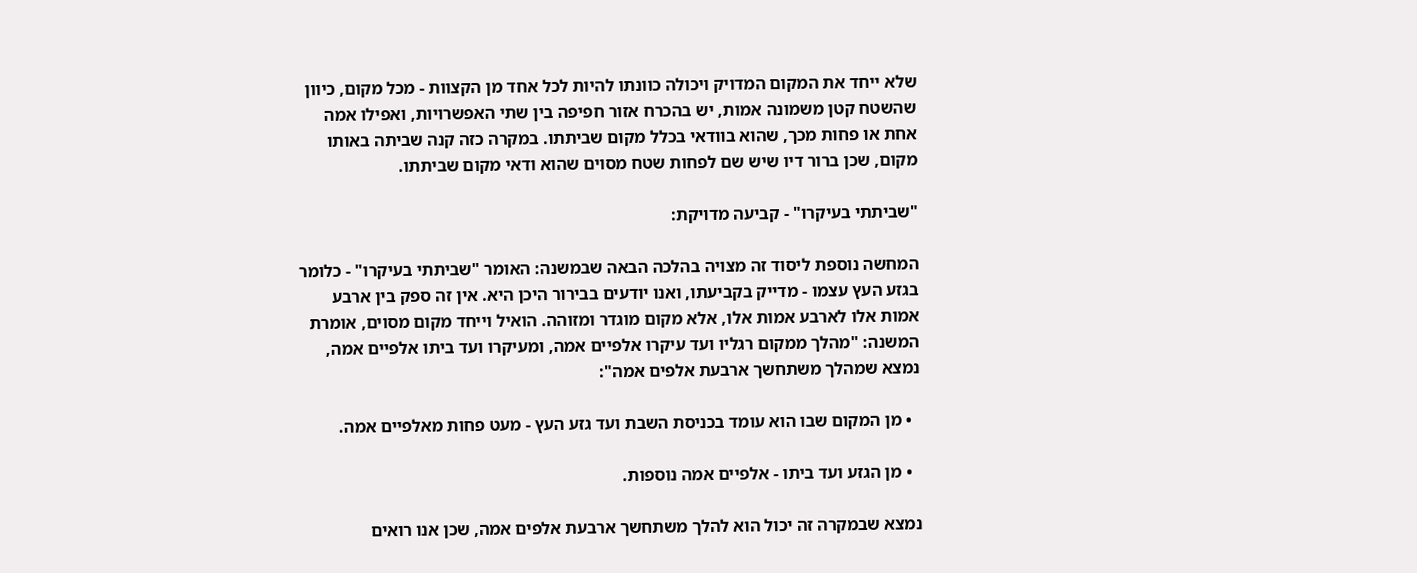שלא ייחד את המקום המדויק ויכולה כוונתו להיות לכל אחד מן הקצוות - מכל מקום, כיוון שהשטח קטן משמונה אמות, יש בהכרח אזור חפיפה בין שתי האפשרויות, ואפילו אמה אחת או פחות מכך, שהוא בוודאי בכלל מקום שביתתו. במקרה כזה קנה שביתה באותו מקום, שכן ברור דיו שיש שם לפחות שטח מסוים שהוא ודאי מקום שביתתו.

"שביתתי בעיקרו" - קביעה מדויקת:

המחשה נוספת ליסוד זה מצויה בהלכה הבאה שבמשנה: האומר "שביתתי בעיקרו" - כלומר בגזע העץ עצמו - מדייק בקביעתו, ואנו יודעים בבירור היכן היא. אין זה ספק בין ארבע אמות אלו לארבע אמות אלו, אלא מקום מוגדר ומזוהה. הואיל וייחד מקום מסוים, אומרת המשנה: "מהלך ממקום רגליו ועד עיקרו אלפיים אמה, ומעיקרו ועד ביתו אלפיים אמה, נמצא שמהלך משתחשך ארבעת אלפים אמה":

  • מן המקום שבו הוא עומד בכניסת השבת ועד גזע העץ - מעט פחות מאלפיים אמה.

  • מן הגזע ועד ביתו - אלפיים אמה נוספות.

נמצא שבמקרה זה יכול הוא להלך משתחשך ארבעת אלפים אמה, שכן אנו רואים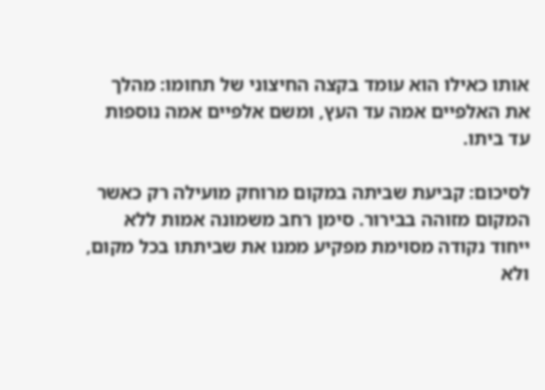אותו כאילו הוא עומד בקצה החיצוני של תחומו: מהלך את האלפיים אמה עד העץ, ומשם אלפיים אמה נוספות עד ביתו.

לסיכום: קביעת שביתה במקום מרוחק מועילה רק כאשר המקום מזוהה בבירור. סימן רחב משמונה אמות ללא ייחוד נקודה מסוימת מפקיע ממנו את שביתתו בכל מקום, ולא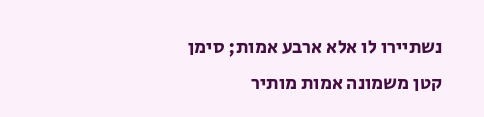נשתיירו לו אלא ארבע אמות; סימן קטן משמונה אמות מותיר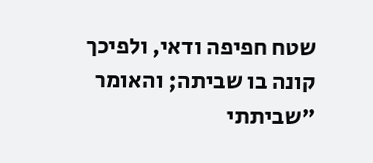שטח חפיפה ודאי, ולפיכך קונה בו שביתה; והאומר "שביתתי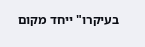בעיקרו" ייחד מקום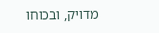מדויק, ובכוחו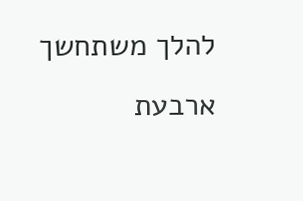להלך משתחשך ארבעת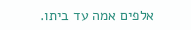אלפים אמה עד ביתו.